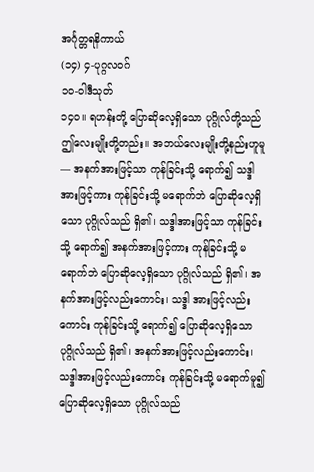အင်္ဂုတ္တရနိကာယ်
(၁၄) ၄-ပုဂ္ဂလဝဂ်
၁ဝ-ဝါဒီသုတ်
၁၄ဝ။ ရဟန်းတို့ ပြောဆိုလေ့ရှိသော ပုဂ္ဂိုလ်တို့သည် ဤလေးမျိုးတို့တည်း။ အဘယ်လေးမျိုးတို့နည်းဟူမူ— အနက်အားဖြင့်သာ ကုန်ခြင်းသို့ ရောက်၍ သဒ္ဒါအားဖြင့်ကား ကုန်ခြင်းသို့ မရောက်ဘဲ ပြောဆိုလေ့ရှိသော ပုဂ္ဂိုလ်သည် ရှိ၏၊ သဒ္ဒါအားဖြင့်သာ ကုန်ခြင်းသို့ ရောက်၍ အနက်အားဖြင့်ကား ကုန်ခြင်းသို့ မရောက်ဘဲ ပြောဆိုလေ့ရှိသော ပုဂ္ဂိုလ်သည် ရှိ၏၊ အနက်အားဖြင့်လည်းကောင်း၊ သဒ္ဒါ အားဖြင့်လည်းကောင်း ကုန်ခြင်းသို့ ရောက်၍ ပြောဆိုလေ့ရှိသော ပုဂ္ဂိုလ်သည် ရှိ၏၊ အနက်အားဖြင့်လည်းကောင်း၊ သဒ္ဒါအားဖြင့်လည်းကောင်း ကုန်ခြင်းသို့ မရောက်မူ၍ ပြောဆိုလေ့ရှိသော ပုဂ္ဂိုလ်သည်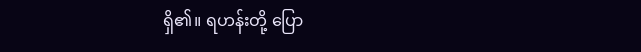ရှိ၏။ ရဟန်းတို့ ပြော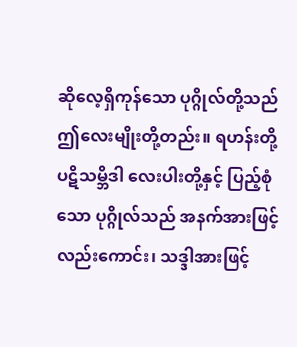ဆိုလေ့ရှိကုန်သော ပုဂ္ဂိုလ်တို့သည် ဤလေးမျိုးတို့တည်း။ ရဟန်းတို့ ပဋိသမ္ဘိဒါ လေးပါးတို့နှင့် ပြည့်စုံသော ပုဂ္ဂိုလ်သည် အနက်အားဖြင့်လည်းကောင်း၊ သဒ္ဒါအားဖြင့်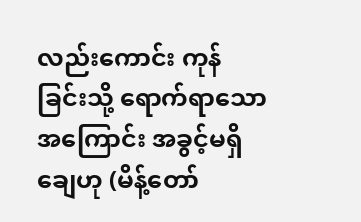လည်းကောင်း ကုန်ခြင်းသို့ ရောက်ရာသောအကြောင်း အခွင့်မရှိချေဟု (မိန့်တော်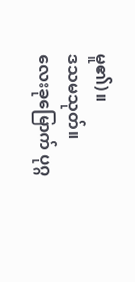မူ၏)။
ဒသမသုတ်။
လေးခုမြောက် ပုဂ္ဂ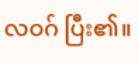လဝဂ် ပြီး၏။